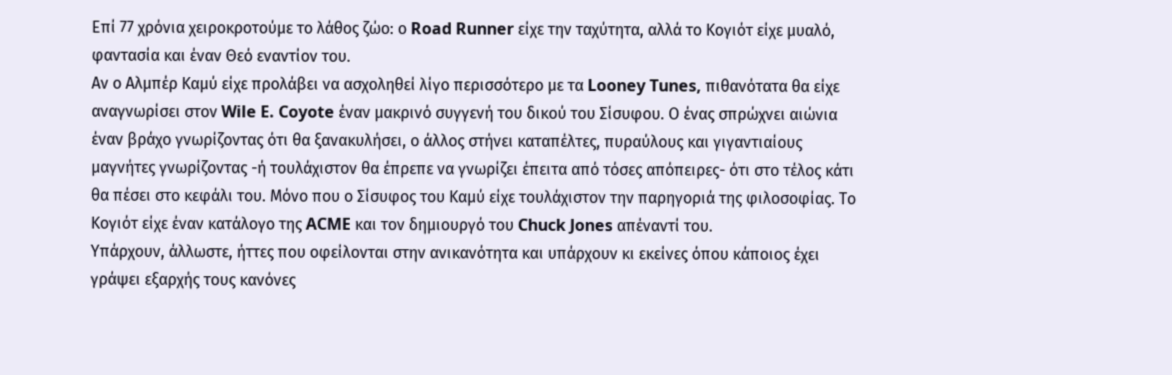Επί 77 χρόνια χειροκροτούμε το λάθος ζώο: ο Road Runner είχε την ταχύτητα, αλλά το Κογιότ είχε μυαλό, φαντασία και έναν Θεό εναντίον του.
Αν ο Αλμπέρ Καμύ είχε προλάβει να ασχοληθεί λίγο περισσότερο με τα Looney Tunes, πιθανότατα θα είχε αναγνωρίσει στον Wile E. Coyote έναν μακρινό συγγενή του δικού του Σίσυφου. Ο ένας σπρώχνει αιώνια έναν βράχο γνωρίζοντας ότι θα ξανακυλήσει, ο άλλος στήνει καταπέλτες, πυραύλους και γιγαντιαίους μαγνήτες γνωρίζοντας -ή τουλάχιστον θα έπρεπε να γνωρίζει έπειτα από τόσες απόπειρες- ότι στο τέλος κάτι θα πέσει στο κεφάλι του. Μόνο που ο Σίσυφος του Καμύ είχε τουλάχιστον την παρηγοριά της φιλοσοφίας. Το Κογιότ είχε έναν κατάλογο της ACME και τον δημιουργό του Chuck Jones απέναντί του.
Υπάρχουν, άλλωστε, ήττες που οφείλονται στην ανικανότητα και υπάρχουν κι εκείνες όπου κάποιος έχει γράψει εξαρχής τους κανόνες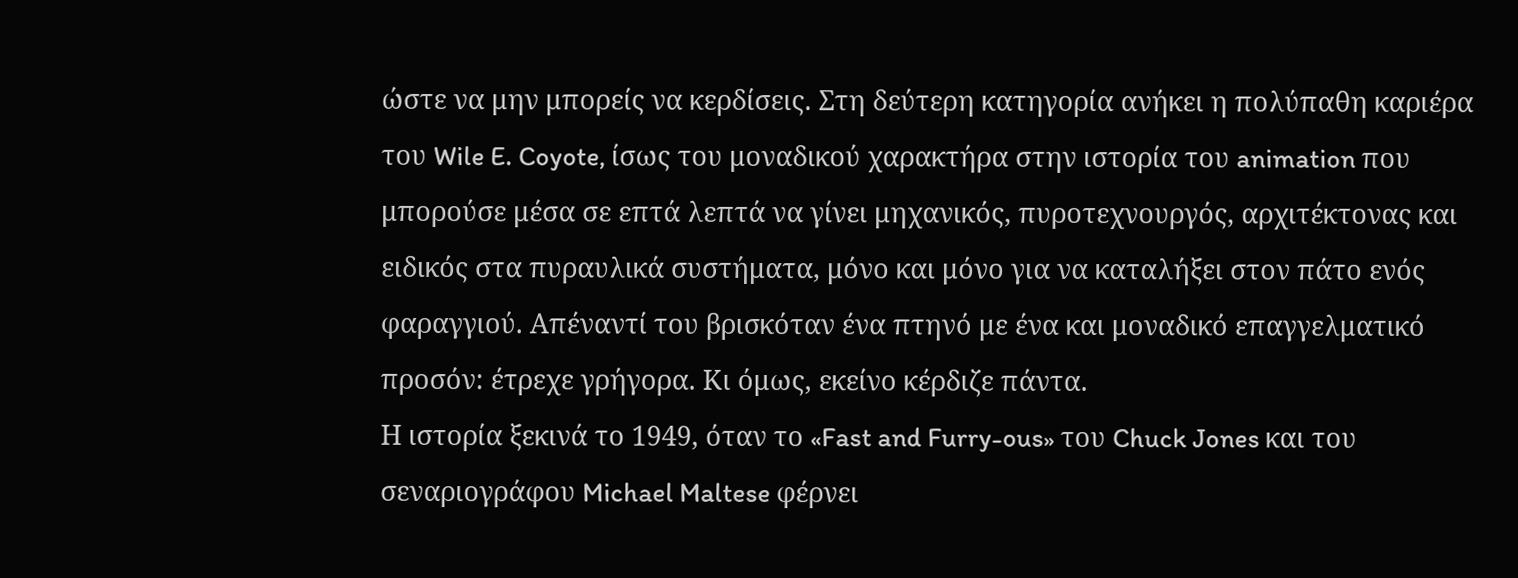ώστε να μην μπορείς να κερδίσεις. Στη δεύτερη κατηγορία ανήκει η πολύπαθη καριέρα του Wile E. Coyote, ίσως του μοναδικού χαρακτήρα στην ιστορία του animation που μπορούσε μέσα σε επτά λεπτά να γίνει μηχανικός, πυροτεχνουργός, αρχιτέκτονας και ειδικός στα πυραυλικά συστήματα, μόνο και μόνο για να καταλήξει στον πάτο ενός φαραγγιού. Απέναντί του βρισκόταν ένα πτηνό με ένα και μοναδικό επαγγελματικό προσόν: έτρεχε γρήγορα. Κι όμως, εκείνο κέρδιζε πάντα.
Η ιστορία ξεκινά το 1949, όταν το «Fast and Furry-ous» του Chuck Jones και του σεναριογράφου Michael Maltese φέρνει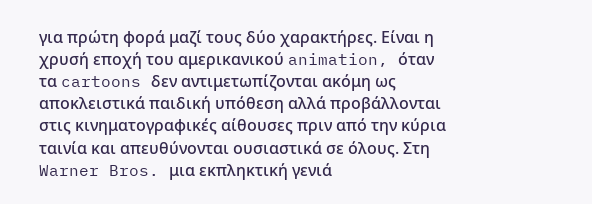για πρώτη φορά μαζί τους δύο χαρακτήρες. Είναι η χρυσή εποχή του αμερικανικού animation, όταν τα cartoons δεν αντιμετωπίζονται ακόμη ως αποκλειστικά παιδική υπόθεση αλλά προβάλλονται στις κινηματογραφικές αίθουσες πριν από την κύρια ταινία και απευθύνονται ουσιαστικά σε όλους. Στη Warner Bros. μια εκπληκτική γενιά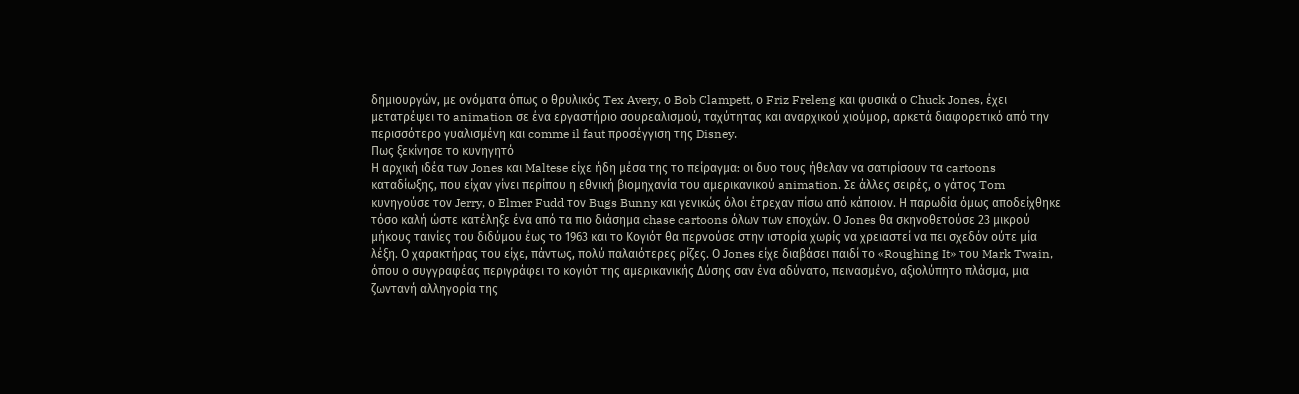δημιουργών, με ονόματα όπως ο θρυλικός Tex Avery, ο Bob Clampett, ο Friz Freleng και φυσικά ο Chuck Jones, έχει μετατρέψει το animation σε ένα εργαστήριο σουρεαλισμού, ταχύτητας και αναρχικού χιούμορ, αρκετά διαφορετικό από την περισσότερο γυαλισμένη και comme il faut προσέγγιση της Disney.
Πως ξεκίνησε το κυνηγητό
Η αρχική ιδέα των Jones και Maltese είχε ήδη μέσα της το πείραγμα: οι δυο τους ήθελαν να σατιρίσουν τα cartoons καταδίωξης, που είχαν γίνει περίπου η εθνική βιομηχανία του αμερικανικού animation. Σε άλλες σειρές, ο γάτος Tom κυνηγούσε τον Jerry, ο Elmer Fudd τον Bugs Bunny και γενικώς όλοι έτρεχαν πίσω από κάποιον. Η παρωδία όμως αποδείχθηκε τόσο καλή ώστε κατέληξε ένα από τα πιο διάσημα chase cartoons όλων των εποχών. Ο Jones θα σκηνοθετούσε 23 μικρού μήκους ταινίες του διδύμου έως το 1963 και το Κογιότ θα περνούσε στην ιστορία χωρίς να χρειαστεί να πει σχεδόν ούτε μία λέξη. Ο χαρακτήρας του είχε, πάντως, πολύ παλαιότερες ρίζες. Ο Jones είχε διαβάσει παιδί το «Roughing It» του Mark Twain, όπου ο συγγραφέας περιγράφει το κογιότ της αμερικανικής Δύσης σαν ένα αδύνατο, πεινασμένο, αξιολύπητο πλάσμα, μια ζωντανή αλληγορία της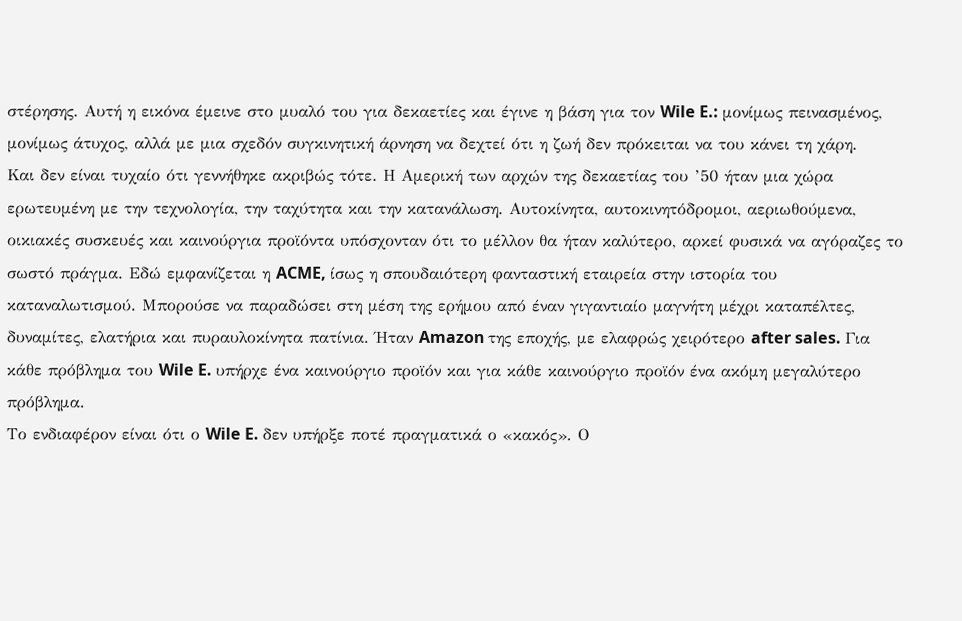στέρησης. Αυτή η εικόνα έμεινε στο μυαλό του για δεκαετίες και έγινε η βάση για τον Wile E.: μονίμως πεινασμένος, μονίμως άτυχος, αλλά με μια σχεδόν συγκινητική άρνηση να δεχτεί ότι η ζωή δεν πρόκειται να του κάνει τη χάρη.
Και δεν είναι τυχαίο ότι γεννήθηκε ακριβώς τότε. Η Αμερική των αρχών της δεκαετίας του ’50 ήταν μια χώρα ερωτευμένη με την τεχνολογία, την ταχύτητα και την κατανάλωση. Αυτοκίνητα, αυτοκινητόδρομοι, αεριωθούμενα, οικιακές συσκευές και καινούργια προϊόντα υπόσχονταν ότι το μέλλον θα ήταν καλύτερο, αρκεί φυσικά να αγόραζες το σωστό πράγμα. Εδώ εμφανίζεται η ACME, ίσως η σπουδαιότερη φανταστική εταιρεία στην ιστορία του καταναλωτισμού. Μπορούσε να παραδώσει στη μέση της ερήμου από έναν γιγαντιαίο μαγνήτη μέχρι καταπέλτες, δυναμίτες, ελατήρια και πυραυλοκίνητα πατίνια. Ήταν Amazon της εποχής, με ελαφρώς χειρότερο after sales. Για κάθε πρόβλημα του Wile E. υπήρχε ένα καινούργιο προϊόν και για κάθε καινούργιο προϊόν ένα ακόμη μεγαλύτερο πρόβλημα.
Το ενδιαφέρον είναι ότι ο Wile E. δεν υπήρξε ποτέ πραγματικά ο «κακός». Ο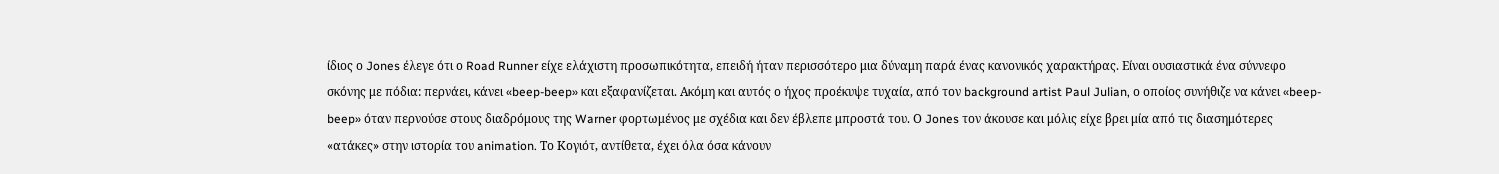ίδιος ο Jones έλεγε ότι ο Road Runner είχε ελάχιστη προσωπικότητα, επειδή ήταν περισσότερο μια δύναμη παρά ένας κανονικός χαρακτήρας. Είναι ουσιαστικά ένα σύννεφο σκόνης με πόδια: περνάει, κάνει «beep-beep» και εξαφανίζεται. Ακόμη και αυτός ο ήχος προέκυψε τυχαία, από τον background artist Paul Julian, ο οποίος συνήθιζε να κάνει «beep-beep» όταν περνούσε στους διαδρόμους της Warner φορτωμένος με σχέδια και δεν έβλεπε μπροστά του. Ο Jones τον άκουσε και μόλις είχε βρει μία από τις διασημότερες «ατάκες» στην ιστορία του animation. Το Κογιότ, αντίθετα, έχει όλα όσα κάνουν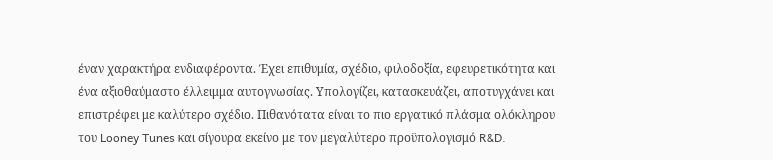έναν χαρακτήρα ενδιαφέροντα. Έχει επιθυμία, σχέδιο, φιλοδοξία, εφευρετικότητα και ένα αξιοθαύμαστο έλλειμμα αυτογνωσίας. Υπολογίζει, κατασκευάζει, αποτυγχάνει και επιστρέφει με καλύτερο σχέδιο. Πιθανότατα είναι το πιο εργατικό πλάσμα ολόκληρου του Looney Tunes και σίγουρα εκείνο με τον μεγαλύτερο προϋπολογισμό R&D.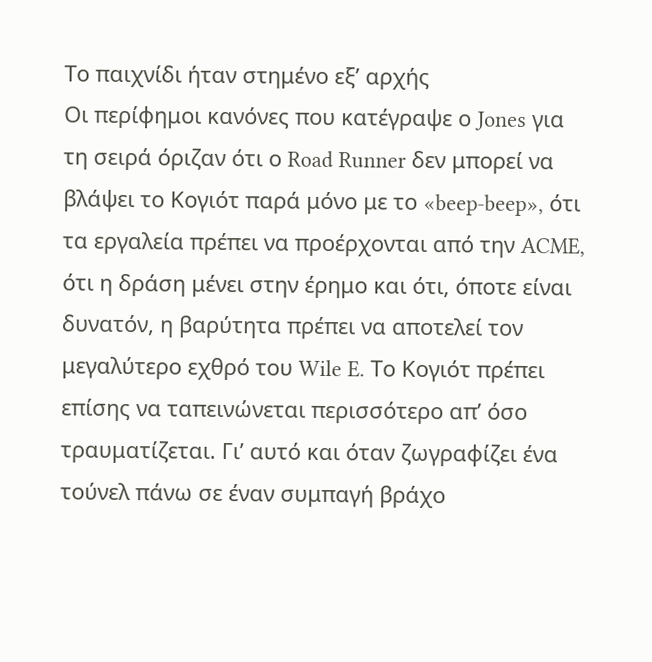Το παιχνίδι ήταν στημένο εξ’ αρχής
Οι περίφημοι κανόνες που κατέγραψε ο Jones για τη σειρά όριζαν ότι ο Road Runner δεν μπορεί να βλάψει το Κογιότ παρά μόνο με το «beep-beep», ότι τα εργαλεία πρέπει να προέρχονται από την ACME, ότι η δράση μένει στην έρημο και ότι, όποτε είναι δυνατόν, η βαρύτητα πρέπει να αποτελεί τον μεγαλύτερο εχθρό του Wile E. Το Κογιότ πρέπει επίσης να ταπεινώνεται περισσότερο απ’ όσο τραυματίζεται. Γι’ αυτό και όταν ζωγραφίζει ένα τούνελ πάνω σε έναν συμπαγή βράχο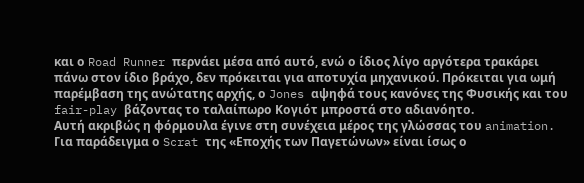και ο Road Runner περνάει μέσα από αυτό, ενώ ο ίδιος λίγο αργότερα τρακάρει πάνω στον ίδιο βράχο, δεν πρόκειται για αποτυχία μηχανικού. Πρόκειται για ωμή παρέμβαση της ανώτατης αρχής, ο Jones αψηφά τους κανόνες της Φυσικής και του fair-play βάζοντας το ταλαίπωρο Κογιότ μπροστά στο αδιανόητο.
Αυτή ακριβώς η φόρμουλα έγινε στη συνέχεια μέρος της γλώσσας του animation. Για παράδειγμα ο Scrat της «Εποχής των Παγετώνων» είναι ίσως ο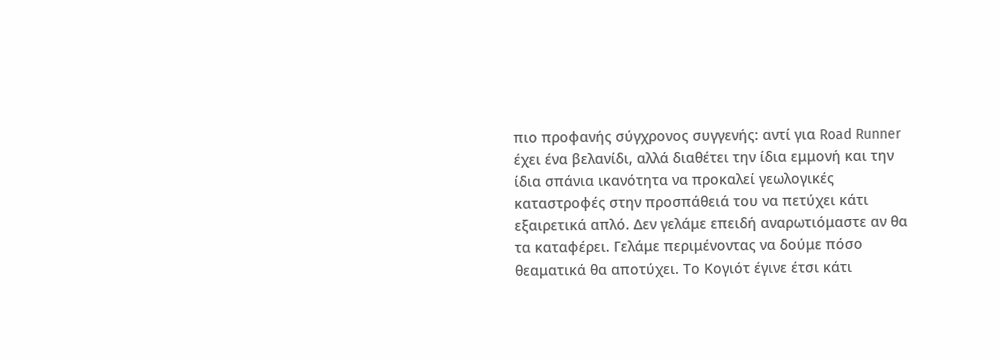πιο προφανής σύγχρονος συγγενής: αντί για Road Runner έχει ένα βελανίδι, αλλά διαθέτει την ίδια εμμονή και την ίδια σπάνια ικανότητα να προκαλεί γεωλογικές καταστροφές στην προσπάθειά του να πετύχει κάτι εξαιρετικά απλό. Δεν γελάμε επειδή αναρωτιόμαστε αν θα τα καταφέρει. Γελάμε περιμένοντας να δούμε πόσο θεαματικά θα αποτύχει. Το Κογιότ έγινε έτσι κάτι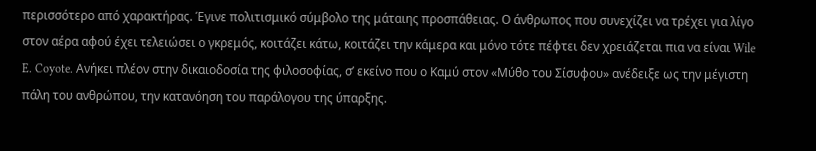περισσότερο από χαρακτήρας. Έγινε πολιτισμικό σύμβολο της μάταιης προσπάθειας. Ο άνθρωπος που συνεχίζει να τρέχει για λίγο στον αέρα αφού έχει τελειώσει ο γκρεμός, κοιτάζει κάτω, κοιτάζει την κάμερα και μόνο τότε πέφτει δεν χρειάζεται πια να είναι Wile E. Coyote. Ανήκει πλέον στην δικαιοδοσία της φιλοσοφίας, σ’ εκείνο που ο Καμύ στον «Μύθο του Σίσυφου» ανέδειξε ως την μέγιστη πάλη του ανθρώπου, την κατανόηση του παράλογου της ύπαρξης.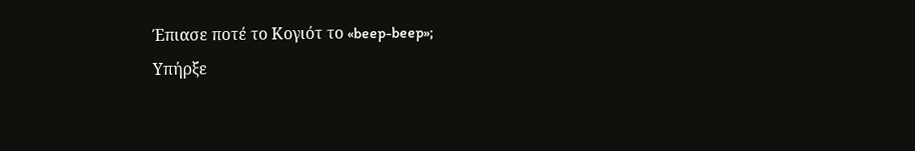Έπιασε ποτέ το Κογιότ το «beep-beep»;
Υπήρξε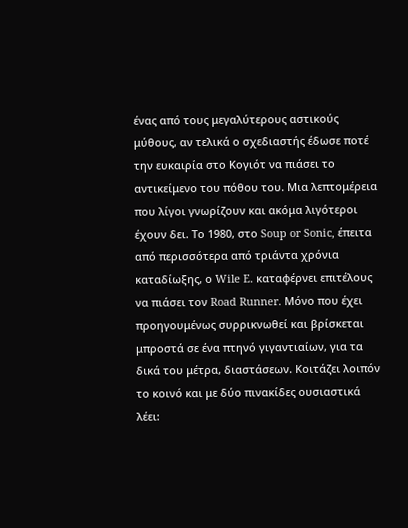ένας από τους μεγαλύτερους αστικούς μύθους, αν τελικά ο σχεδιαστής έδωσε ποτέ την ευκαιρία στο Κογιότ να πιάσει το αντικείμενο του πόθου του. Μια λεπτομέρεια που λίγοι γνωρίζουν και ακόμα λιγότεροι έχουν δει. Το 1980, στο Soup or Sonic, έπειτα από περισσότερα από τριάντα χρόνια καταδίωξης, ο Wile E. καταφέρνει επιτέλους να πιάσει τον Road Runner. Μόνο που έχει προηγουμένως συρρικνωθεί και βρίσκεται μπροστά σε ένα πτηνό γιγαντιαίων, για τα δικά του μέτρα, διαστάσεων. Κοιτάζει λοιπόν το κοινό και με δύο πινακίδες ουσιαστικά λέει: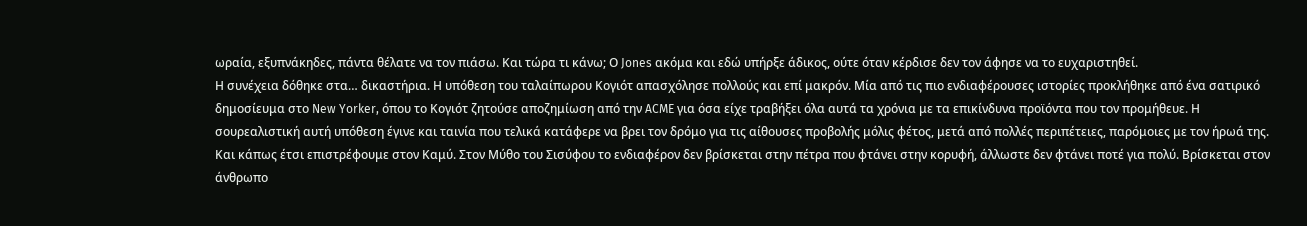ωραία, εξυπνάκηδες, πάντα θέλατε να τον πιάσω. Και τώρα τι κάνω; Ο Jones ακόμα και εδώ υπήρξε άδικος, ούτε όταν κέρδισε δεν τον άφησε να το ευχαριστηθεί.
Η συνέχεια δόθηκε στα… δικαστήρια. Η υπόθεση του ταλαίπωρου Κογιότ απασχόλησε πολλούς και επί μακρόν. Μία από τις πιο ενδιαφέρουσες ιστορίες προκλήθηκε από ένα σατιρικό δημοσίευμα στο New Yorker, όπου το Κογιότ ζητούσε αποζημίωση από την ACME για όσα είχε τραβήξει όλα αυτά τα χρόνια με τα επικίνδυνα προϊόντα που τον προμήθευε. Η σουρεαλιστική αυτή υπόθεση έγινε και ταινία που τελικά κατάφερε να βρει τον δρόμο για τις αίθουσες προβολής μόλις φέτος, μετά από πολλές περιπέτειες, παρόμοιες με τον ήρωά της.
Και κάπως έτσι επιστρέφουμε στον Καμύ. Στον Μύθο του Σισύφου το ενδιαφέρον δεν βρίσκεται στην πέτρα που φτάνει στην κορυφή, άλλωστε δεν φτάνει ποτέ για πολύ. Βρίσκεται στον άνθρωπο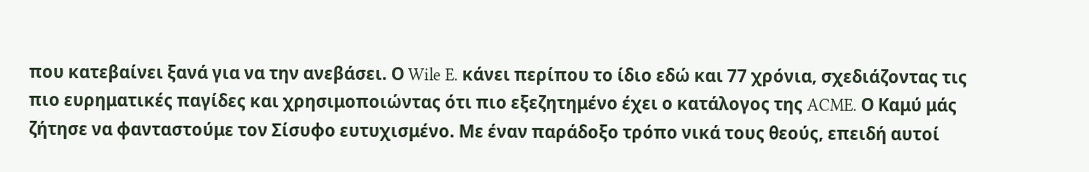που κατεβαίνει ξανά για να την ανεβάσει. Ο Wile E. κάνει περίπου το ίδιο εδώ και 77 χρόνια, σχεδιάζοντας τις πιο ευρηματικές παγίδες και χρησιμοποιώντας ότι πιο εξεζητημένο έχει ο κατάλογος της ACME. Ο Καμύ μάς ζήτησε να φανταστούμε τον Σίσυφο ευτυχισμένο. Με έναν παράδοξο τρόπο νικά τους θεούς, επειδή αυτοί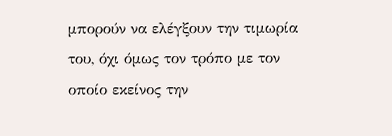μπορούν να ελέγξουν την τιμωρία του, όχι όμως τον τρόπο με τον οποίο εκείνος την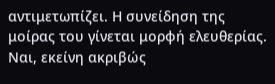αντιμετωπίζει. Η συνείδηση της μοίρας του γίνεται μορφή ελευθερίας. Ναι, εκείνη ακριβώς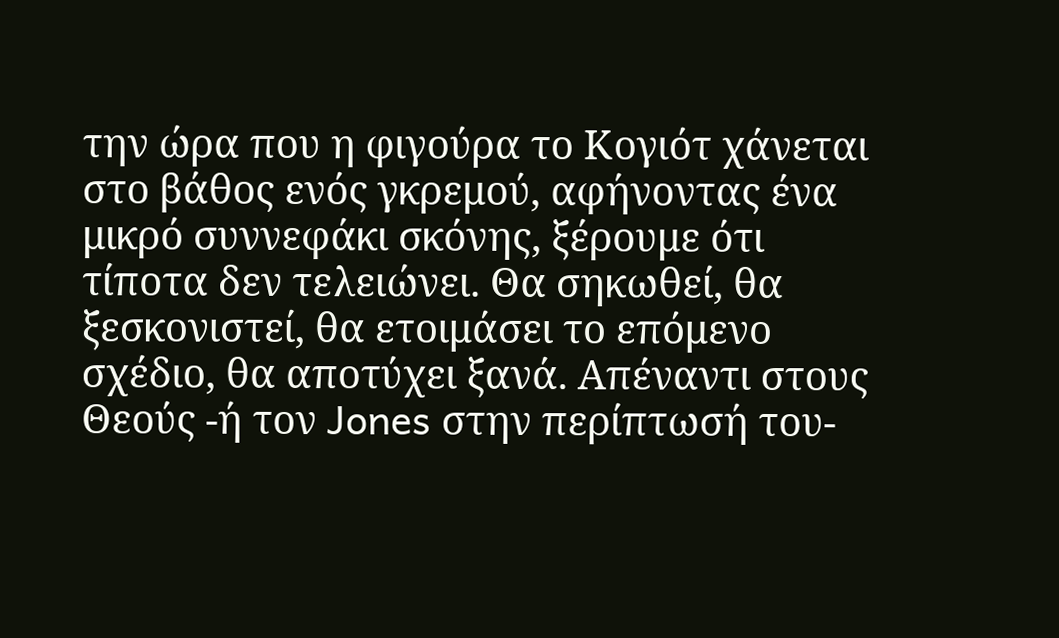την ώρα που η φιγούρα το Κογιότ χάνεται στο βάθος ενός γκρεμού, αφήνοντας ένα μικρό συννεφάκι σκόνης, ξέρουμε ότι τίποτα δεν τελειώνει. Θα σηκωθεί, θα ξεσκονιστεί, θα ετοιμάσει το επόμενο σχέδιο, θα αποτύχει ξανά. Απέναντι στους Θεούς -ή τον Jones στην περίπτωσή του-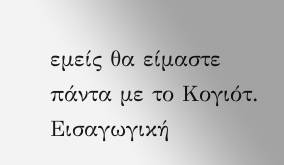εμείς θα είμαστε πάντα με το Κογιότ.
Eισαγωγική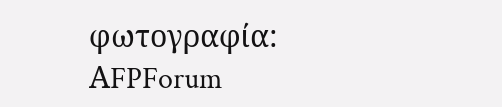φωτογραφία: ΑFPForum